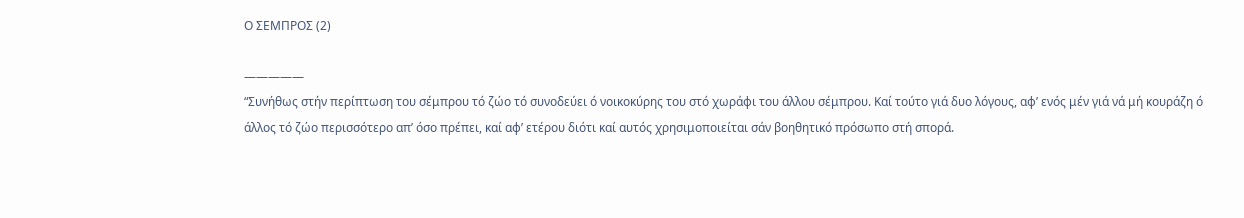Ο ΣΕΜΠΡΟΣ (2)

—————
“Συνήθως στήν περίπτωση του σέμπρου τό ζώο τό συνοδεύει ό νοικοκύρης του στό χωράφι του άλλου σέμπρου. Καί τούτο γιά δυο λόγους, αφ’ ενός μέν γιά νά μή κουράζη ό άλλος τό ζώο περισσότερο απ’ όσο πρέπει, καί αφ’ ετέρου διότι καί αυτός χρησιμοποιείται σάν βοηθητικό πρόσωπο στή σπορά.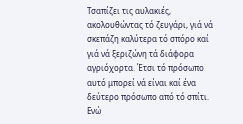Τσαπίζει τις αυλακιές, ακολουθώντας τό ζευγάρι, γιά νά σκεπάζη καλύτερα τό σπόρο καί γιά νά ξεριζώνη τά διάφορα αγριόχορτα. Έτσι τό πρόσωπο αυτό μπορεί νά είναι καί ένα δεύτερο πρόσωπο από τό σπίτι. Ενώ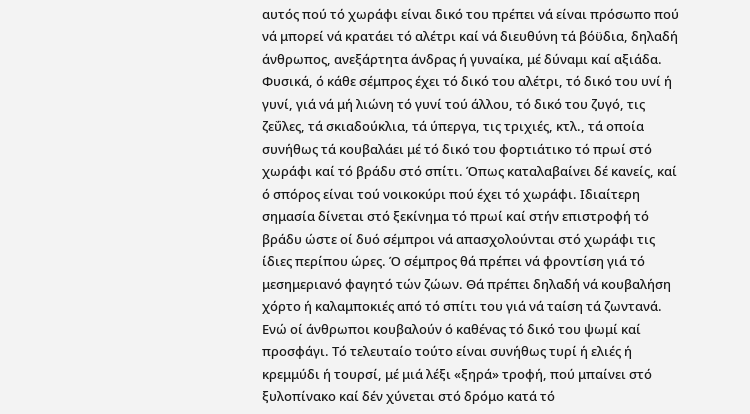αυτός πού τό χωράφι είναι δικό του πρέπει νά είναι πρόσωπο πού νά μπορεί νά κρατάει τό αλέτρι καί νά διευθύνη τά βόϋδια, δηλαδή άνθρωπος, ανεξάρτητα άνδρας ή γυναίκα, μέ δύναμι καί αξιάδα. Φυσικά, ό κάθε σέμπρος έχει τό δικό του αλέτρι, τό δικό του υνί ή γυνί, γιά νά μή λιώνη τό γυνί τού άλλου, τό δικό του ζυγό, τις ζεΰλες, τά σκιαδούκλια, τά ύπεργα, τις τριχιές, κτλ., τά οποία συνήθως τά κουβαλάει μέ τό δικό του φορτιάτικο τό πρωί στό χωράφι καί τό βράδυ στό σπίτι. Όπως καταλαβαίνει δέ κανείς, καί ό σπόρος είναι τού νοικοκύρι πού έχει τό χωράφι. Ιδιαίτερη σημασία δίνεται στό ξεκίνημα τό πρωί καί στήν επιστροφή τό βράδυ ώστε οί δυό σέμπροι νά απασχολούνται στό χωράφι τις ίδιες περίπου ώρες. Ό σέμπρος θά πρέπει νά φροντίση γιά τό μεσημεριανό φαγητό τών ζώων. Θά πρέπει δηλαδή νά κουβαλήση χόρτο ή καλαμποκιές από τό σπίτι του γιά νά ταίση τά ζωντανά. Ενώ οί άνθρωποι κουβαλούν ό καθένας τό δικό του ψωμί καί προσφάγι. Τό τελευταίο τούτο είναι συνήθως τυρί ή ελιές ή κρεμμύδι ή τουρσί, μέ μιά λέξι «ξηρά» τροφή, πού μπαίνει στό ξυλοπίνακο καί δέν χύνεται στό δρόμο κατά τό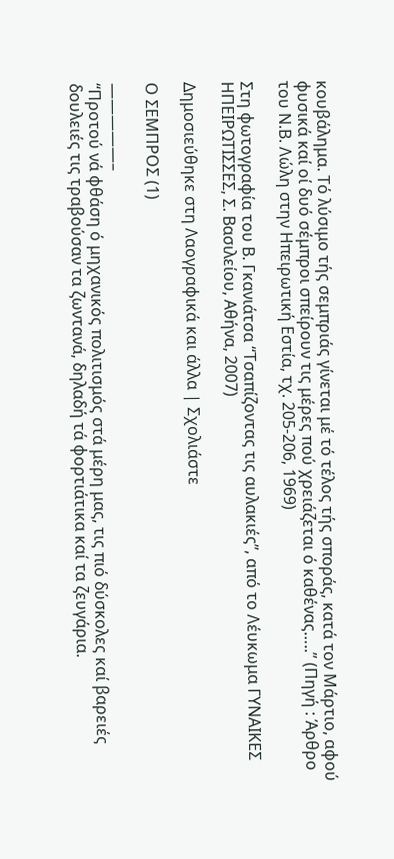κουβάλημα. Τό λύσιμο τής σεμπριάς γίνεται μέ τό τέλος τής σποράς, κατά τον Μάρτιο, αφού φυσικά καί οί δυό σέμπροι σπείρουν τις μέρες πού χρειάζεται ό καθένας…..” (Πηγή : Άρθρο του Ν.Β. Λώλη στην Ηπειρωτική Εστία, τχ. 205-206, 1969)

Στη φωτογραφία του Β. Γκανιάτσα “Τσαπίζοντας τις αυλακιές”, από το Λέυκωμα ΓΥΝΑΙΚΕΣ ΗΠΕΙΡΩΤΙΣΣΕΣ, Σ. Βασιλείου, Αθήνα, 2007)

Δημοσιεύθηκε στη Λαογραφικά και άλλα | Σχολιάστε

Ο ΣΕΜΠΡΟΣ (1)

—————–
“Προτού νά φθάση ό μηχανικός πολιτισμός στά μέρη μας, τις πιό δύσκολες καί βαρειές δουλειές τις τραβούσαν τα ζωντανά, δηλαδή τά φορτιάτικα καί τα ζευγάρια.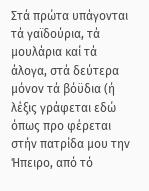Στά πρώτα υπάγονται τά γαϊδούρια, τά μουλάρια καί τά άλογα, στά δεύτερα μόνον τά βόϋδια (ή λέξις γράφεται εδώ όπως προ φέρεται στήν πατρίδα μου την Ήπειρο, από τό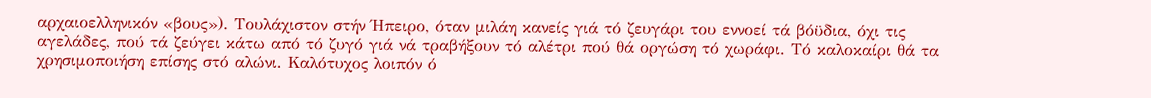αρχαιοελληνικόν «βους»). Τουλάχιστον στήν Ήπειρο, όταν μιλάη κανείς γιά τό ζευγάρι του εννοεί τά βόϋδια, όχι τις αγελάδες, πού τά ζεύγει κάτω από τό ζυγό γιά νά τραβήξουν τό αλέτρι πού θά οργώση τό χωράφι. Τό καλοκαίρι θά τα χρησιμοποιήση επίσης στό αλώνι. Καλότυχος λοιπόν ό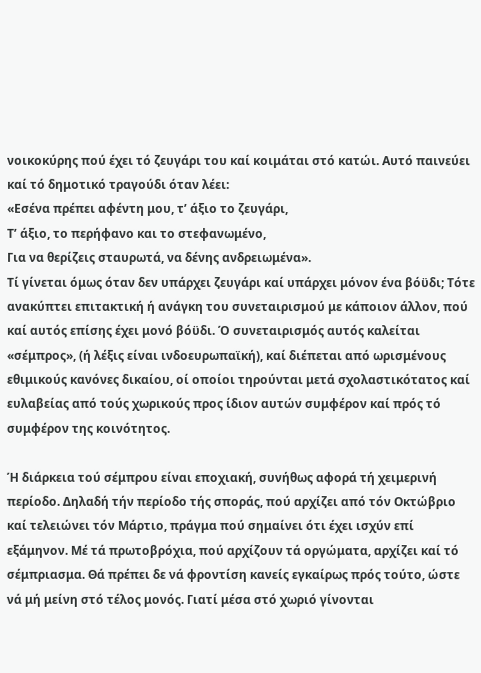νοικοκύρης πού έχει τό ζευγάρι του καί κοιμάται στό κατώι. Αυτό παινεύει καί τό δημοτικό τραγούδι όταν λέει:
«Εσένα πρέπει αφέντη μου, τ’ άξιο το ζευγάρι,
Τ’ άξιο, το περήφανο και το στεφανωμένο,
Για να θερίζεις σταυρωτά, να δένης ανδρειωμένα».
Τί γίνεται όμως όταν δεν υπάρχει ζευγάρι καί υπάρχει μόνον ένα βόϋδι; Τότε ανακύπτει επιτακτική ή ανάγκη του συνεταιρισμού με κάποιον άλλον, πού καί αυτός επίσης έχει μονό βόϋδι. Ό συνεταιρισμός αυτός καλείται «σέμπρος», (ή λέξις είναι ινδοευρωπαϊκή), καί διέπεται από ωρισμένους εθιμικούς κανόνες δικαίου, οί οποίοι τηρούνται μετά σχολαστικότατος καί ευλαβείας από τούς χωρικούς προς ίδιον αυτών συμφέρον καί πρός τό συμφέρον της κοινότητος.

Ή διάρκεια τού σέμπρου είναι εποχιακή, συνήθως αφορά τή χειμερινή περίοδο. Δηλαδή τήν περίοδο τής σποράς, πού αρχίζει από τόν Οκτώβριο καί τελειώνει τόν Μάρτιο, πράγμα πού σημαίνει ότι έχει ισχύν επί εξάμηνον. Μέ τά πρωτοβρόχια, πού αρχίζουν τά οργώματα, αρχίζει καί τό σέμπριασμα. Θά πρέπει δε νά φροντίση κανείς εγκαίρως πρός τούτο, ώστε νά μή μείνη στό τέλος μονός. Γιατί μέσα στό χωριό γίνονται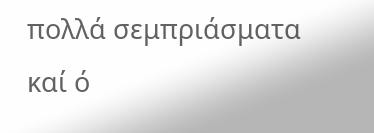πολλά σεμπριάσματα καί ό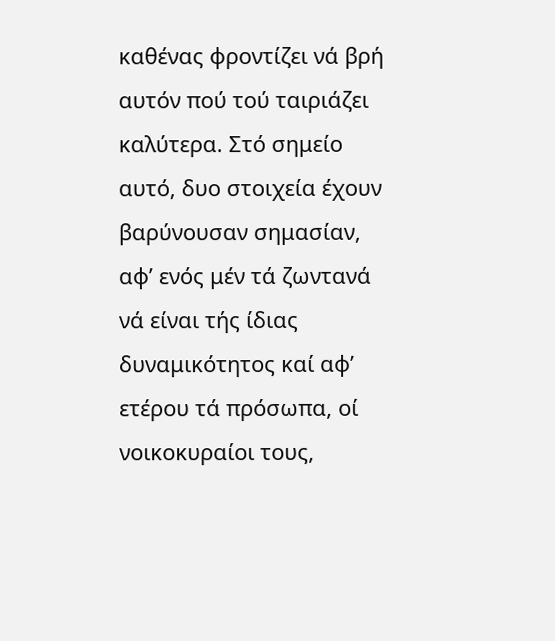καθένας φροντίζει νά βρή αυτόν πού τού ταιριάζει καλύτερα. Στό σημείο αυτό, δυο στοιχεία έχουν βαρύνουσαν σημασίαν, αφ’ ενός μέν τά ζωντανά νά είναι τής ίδιας δυναμικότητος καί αφ’ ετέρου τά πρόσωπα, οί νοικοκυραίοι τους,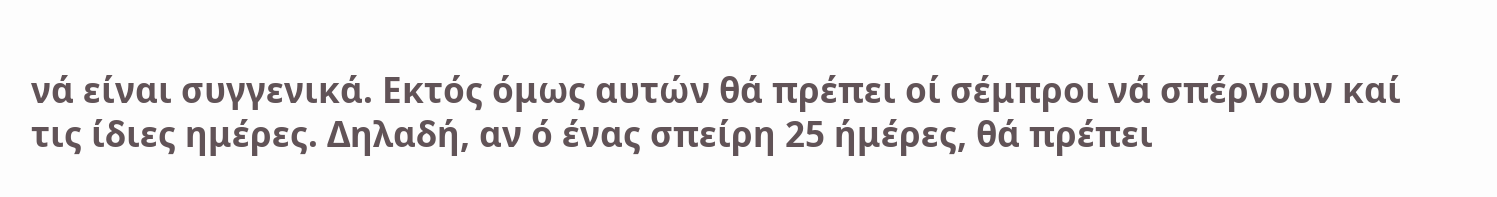νά είναι συγγενικά. Εκτός όμως αυτών θά πρέπει οί σέμπροι νά σπέρνουν καί τις ίδιες ημέρες. Δηλαδή, αν ό ένας σπείρη 25 ήμέρες, θά πρέπει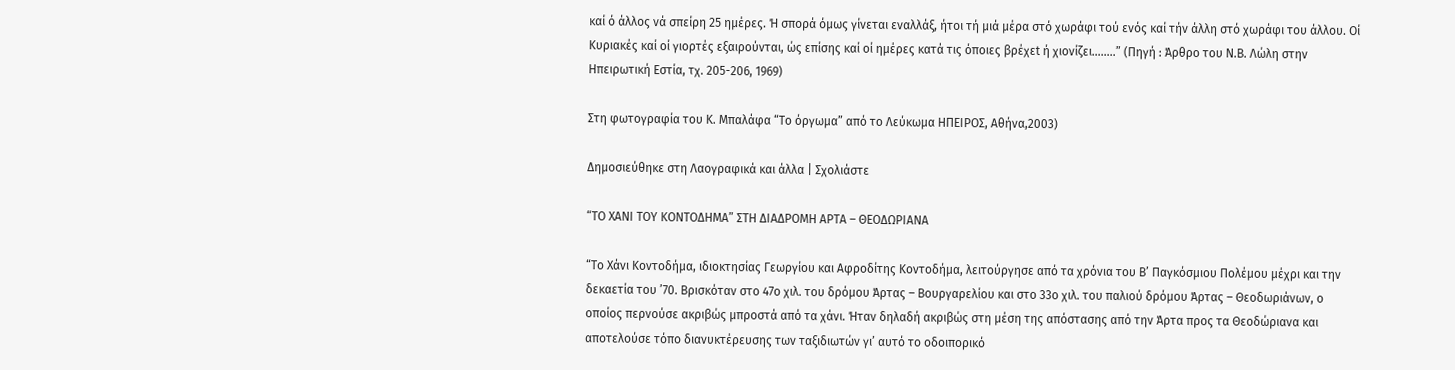καί ό άλλος νά σπείρη 25 ημέρες. Ή σπορά όμως γίνεται εναλλάξ, ήτοι τή μιά μέρα στό χωράφι τού ενός καί τήν άλλη στό χωράφι του άλλου. Οί Κυριακές καί οί γιορτές εξαιρούνται, ώς επίσης καί οί ημέρες κατά τις όποιες βρέχεt ή χιονίζει……..” (Πηγή : Άρθρο του Ν.Β. Λώλη στην Ηπειρωτική Εστία, τχ. 205-206, 1969)

Στη φωτογραφία του Κ. Μπαλάφα “Το όργωμα” από το Λεύκωμα ΗΠΕΙΡΟΣ, Αθήνα,2003)

Δημοσιεύθηκε στη Λαογραφικά και άλλα | Σχολιάστε

“ΤΟ ΧΑΝΙ ΤΟΥ ΚΟΝΤΟΔΗΜΑ” ΣΤΗ ΔΙΑΔΡΟΜΗ ΑΡΤΑ – ΘΕΟΔΩΡΙΑΝΑ

“Το Χάνι Κοντοδήμα, ιδιοκτησίας Γεωργίου και Αφροδίτης Κοντοδήμα, λειτούργησε από τα χρόνια του Β’ Παγκόσμιου Πολέμου μέχρι και την δεκαετία του ’70. Βρισκόταν στο 47ο χιλ. του δρόμου Άρτας – Βουργαρελίου και στο 33ο χιλ. του παλιού δρόμου Άρτας – Θεοδωριάνων, ο οποίος περνούσε ακριβώς μπροστά από τα χάνι. Ήταν δηλαδή ακριβώς στη μέση της απόστασης από την Άρτα προς τα Θεοδώριανα και αποτελούσε τόπο διανυκτέρευσης των ταξιδιωτών γι’ αυτό το οδοιπορικό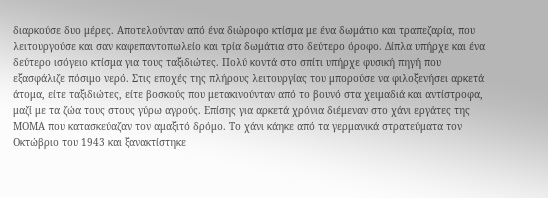διαρκούσε δυο μέρες. Αποτελούνταν από ένα διώροφο κτίσμα με ένα δωμάτιο και τραπεζαρία, που λειτουργούσε και σαν καφεπαντοπωλείο και τρία δωμάτια στο δεύτερο όροφο. Δίπλα υπήρχε και ένα δεύτερο ισόγειο κτίσμα για τους ταξιδιώτες. Πολύ κοντά στο σπίτι υπήρχε φυσική πηγή που εξασφάλιζε πόσιμο νερό. Στις εποχές της πλήρους λειτουργίας του μπορούσε να φιλοξενήσει αρκετά άτομα, είτε ταξιδιώτες, είτε βοσκούς που μετακινούνταν από το βουνό στα χειμαδιά και αντίστροφα, μαζί με τα ζώα τους στους γύρω αγρούς. Επίσης για αρκετά χρόνια διέμεναν στο χάνι εργάτες της ΜΟΜΑ που κατασκεύαζαν τον αμαξιτό δρόμο. Το χάνι κάηκε από τα γερμανικά στρατεύματα τον Οκτώβριο του 1943 και ξανακτίστηκε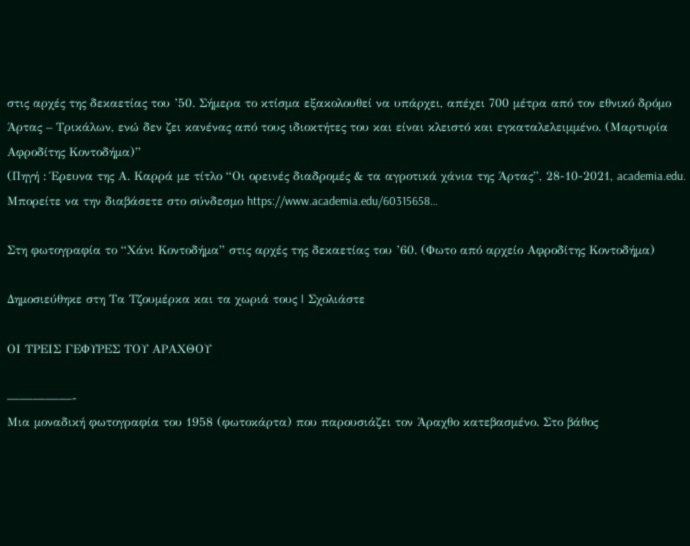στις αρχές της δεκαετίας του ’50. Σήμερα το κτίσμα εξακολουθεί να υπάρχει, απέχει 700 μέτρα από τον εθνικό δρόμο Άρτας – Τρικάλων, ενώ δεν ζει κανένας από τους ιδιοκτήτες του και είναι κλειστό και εγκαταλελειμμένο. (Μαρτυρία Αφροδίτης Κοντοδήμα)”
(Πηγή : Έρευνα της Α. Καρρά με τίτλο “Οι ορεινές διαδρομές & τα αγροτικά χάνια της Άρτας”, 28-10-2021, academia.edu. Μπορείτε να την διαβάσετε στο σύνδεσμο https://www.academia.edu/60315658…

Στη φωτογραφία το “Χάνι Κοντοδήμα” στις αρχές της δεκαετίας του ’60. (Φωτο από αρχείο Αφροδίτης Κοντοδήμα)

Δημοσιεύθηκε στη Τα Τζουμέρκα και τα χωριά τους | Σχολιάστε

OΙ ΤΡΕΙΣ ΓΕΦΥΡΕΣ ΤΟΥ ΑΡΑΧΘΟΥ

—————-
Μια μοναδική φωτογραφία του 1958 (φωτοκάρτα) που παρουσιάζει τον Άραχθο κατεβασμένο. Στο βάθος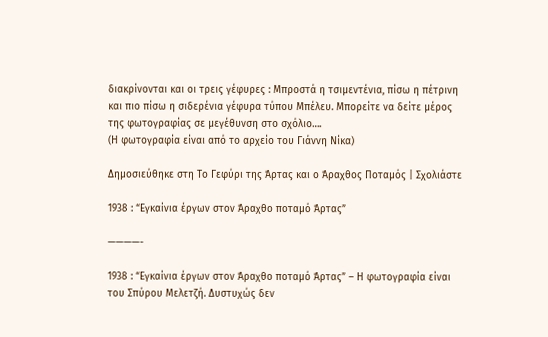διακρίνονται και οι τρεις γέφυρες : Μπροστά η τσιμεντένια, πίσω η πέτρινη και πιο πίσω η σιδερένια γέφυρα τύπου Μπέλευ. Μπορείτε να δείτε μέρος της φωτογραφίας σε μεγέθυνση στο σχόλιο….
(Η φωτογραφία είναι από το αρχείο του Γιάννη Νίκα)

Δημοσιεύθηκε στη Το Γεφύρι της Άρτας και ο Άραχθος Ποταμός | Σχολιάστε

1938 : “Εγκαίνια έργων στον Άραχθο ποταμό Άρτας”

————-

1938 : “Εγκαίνια έργων στον Άραχθο ποταμό Άρτας” – Η φωτογραφία είναι του Σπύρου Μελετζή. Δυστυχώς δεν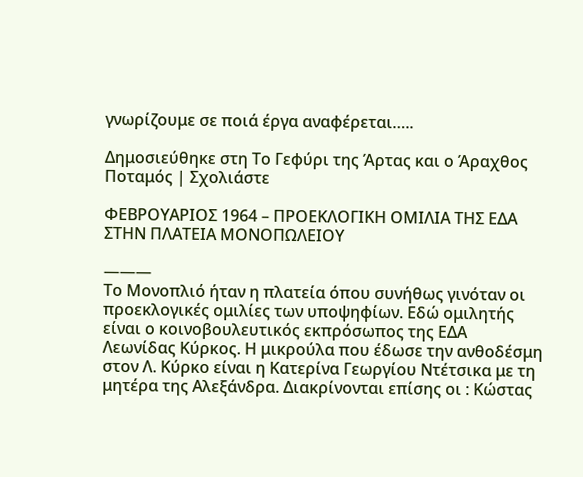γνωρίζουμε σε ποιά έργα αναφέρεται…..

Δημοσιεύθηκε στη Το Γεφύρι της Άρτας και ο Άραχθος Ποταμός | Σχολιάστε

ΦΕΒΡΟΥΑΡΙΟΣ 1964 – ΠΡΟΕΚΛΟΓΙΚΗ ΟΜΙΛΙΑ ΤΗΣ ΕΔΑ ΣΤΗΝ ΠΛΑΤΕΙΑ ΜΟΝΟΠΩΛΕΙΟΥ

———
Το Μονοπλιό ήταν η πλατεία όπου συνήθως γινόταν οι προεκλογικές ομιλίες των υποψηφίων. Εδώ ομιλητής είναι ο κοινοβουλευτικός εκπρόσωπος της ΕΔΑ Λεωνίδας Κύρκος. Η μικρούλα που έδωσε την ανθοδέσμη στον Λ. Κύρκο είναι η Κατερίνα Γεωργίου Ντέτσικα με τη μητέρα της Αλεξάνδρα. Διακρίνονται επίσης οι : Κώστας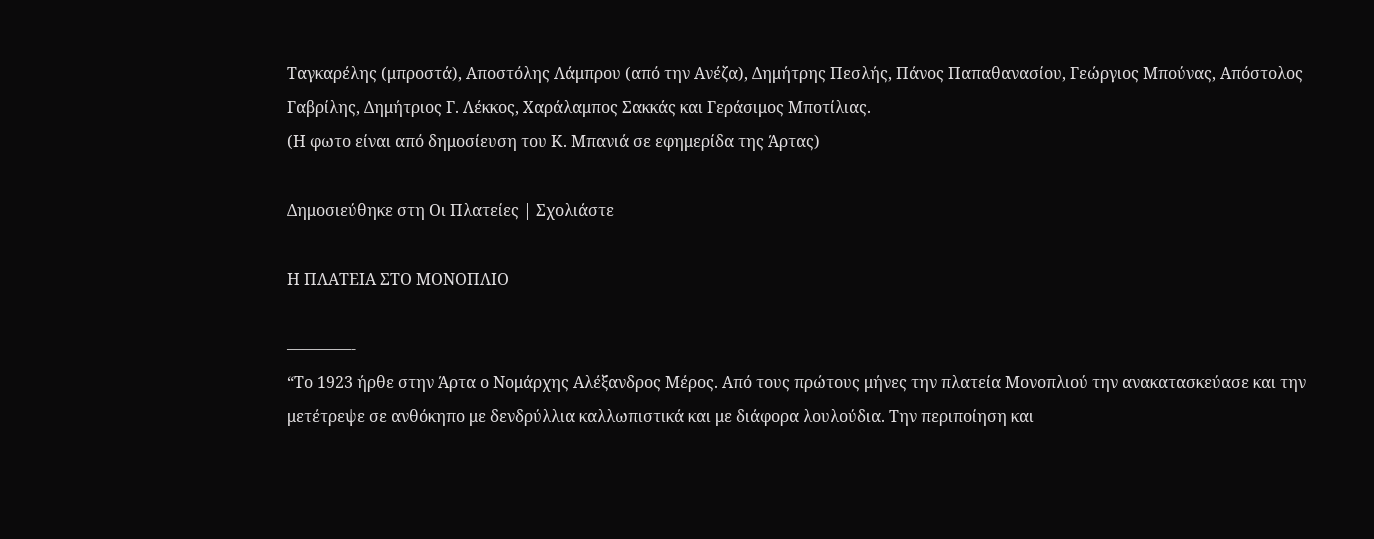Ταγκαρέλης (μπροστά), Αποστόλης Λάμπρου (από την Ανέζα), Δημήτρης Πεσλής, Πάνος Παπαθανασίου, Γεώργιος Μπούνας, Απόστολος Γαβρίλης, Δημήτριος Γ. Λέκκος, Χαράλαμπος Σακκάς και Γεράσιμος Μποτίλιας.
(Η φωτο είναι από δημοσίευση του Κ. Μπανιά σε εφημερίδα της Άρτας)

Δημοσιεύθηκε στη Οι Πλατείες | Σχολιάστε

Η ΠΛΑΤΕΙΑ ΣΤΟ ΜΟΝΟΠΛΙΟ

————-
“Το 1923 ήρθε στην Άρτα ο Νομάρχης Αλέξανδρος Μέρος. Από τους πρώτους μήνες την πλατεία Μονοπλιού την ανακατασκεύασε και την μετέτρεψε σε ανθόκηπο με δενδρύλλια καλλωπιστικά και με διάφορα λουλούδια. Την περιποίηση και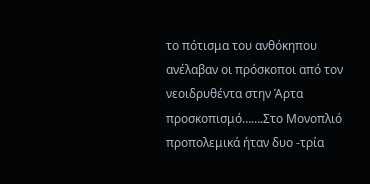το πότισμα του ανθόκηπου ανέλαβαν οι πρόσκοποι από τον νεοιδρυθέντα στην Άρτα προσκοπισμό…….Στο Μονοπλιό προπολεμικά ήταν δυο -τρία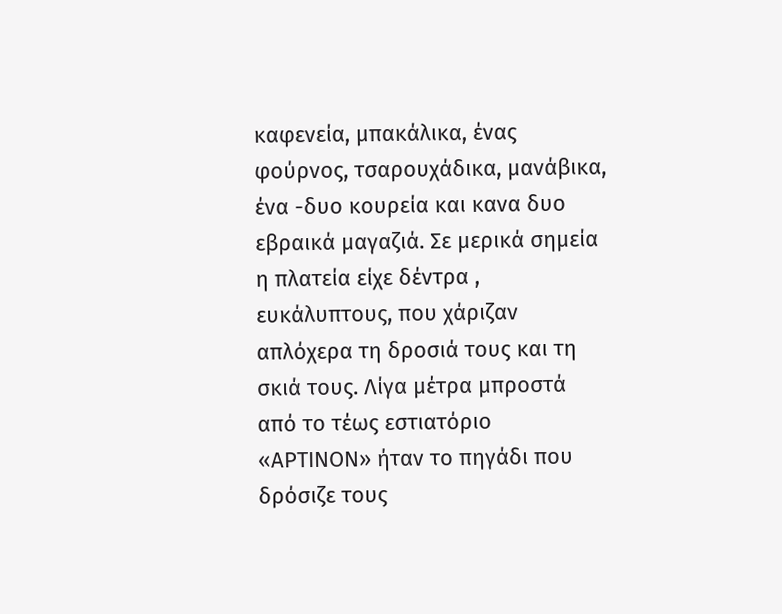καφενεία, μπακάλικα, ένας φούρνος, τσαρουχάδικα, μανάβικα, ένα -δυο κουρεία και κανα δυο εβραικά μαγαζιά. Σε μερικά σημεία η πλατεία είχε δέντρα , ευκάλυπτους, που χάριζαν απλόχερα τη δροσιά τους και τη σκιά τους. Λίγα μέτρα μπροστά από το τέως εστιατόριο «ΑΡΤΙΝΟΝ» ήταν το πηγάδι που δρόσιζε τους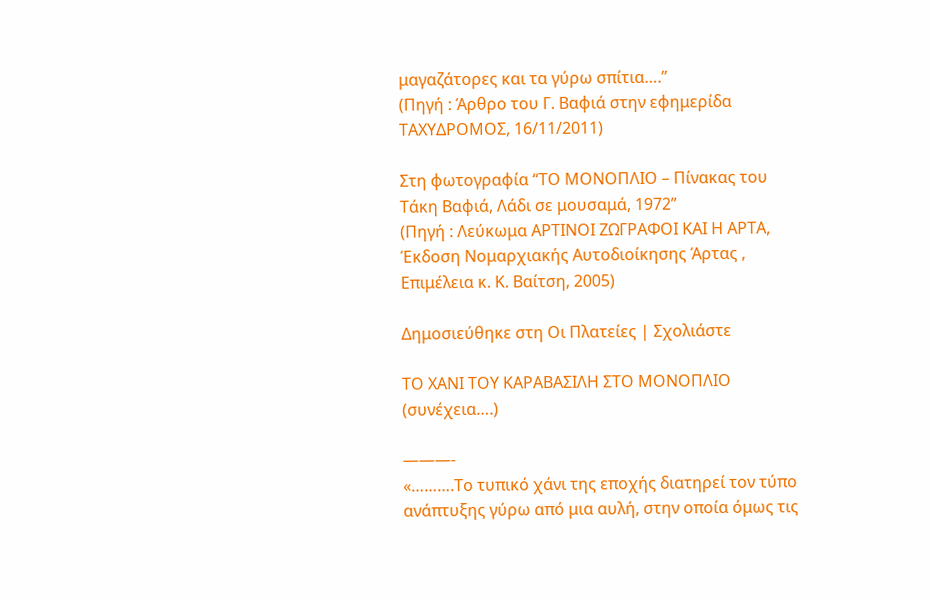μαγαζάτορες και τα γύρω σπίτια….”
(Πηγή : Άρθρο του Γ. Βαφιά στην εφημερίδα ΤΑΧΥΔΡΟΜΟΣ, 16/11/2011)

Στη φωτογραφία “ΤΟ ΜΟΝΟΠΛΙΟ – Πίνακας του Τάκη Βαφιά, Λάδι σε μουσαμά, 1972”
(Πηγή : Λεύκωμα ΑΡΤΙΝΟΙ ΖΩΓΡΑΦΟΙ ΚΑΙ Η ΑΡΤΑ, Έκδοση Νομαρχιακής Αυτοδιοίκησης Άρτας , Επιμέλεια κ. Κ. Βαίτση, 2005)

Δημοσιεύθηκε στη Οι Πλατείες | Σχολιάστε

ΤΟ ΧΑΝΙ ΤΟΥ ΚΑΡΑΒΑΣΙΛΗ ΣΤΟ ΜΟΝΟΠΛΙO (συνέχεια….)

———-
«……….Το τυπικό χάνι της εποχής διατηρεί τον τύπο ανάπτυξης γύρω από μια αυλή, στην οποία όμως τις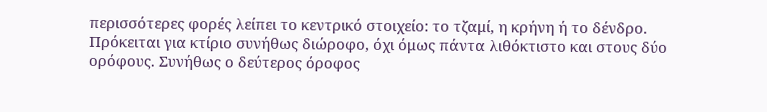περισσότερες φορές λείπει το κεντρικό στοιχείο: το τζαμί, η κρήνη ή το δένδρο. Πρόκειται για κτίριο συνήθως διώροφο, όχι όμως πάντα λιθόκτιστο και στους δύο ορόφους. Συνήθως ο δεύτερος όροφος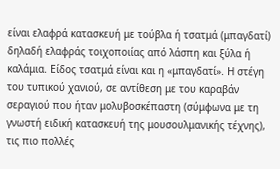είναι ελαφρά κατασκευή με τούβλα ή τσατμά (μπαγδατί) δηλαδή ελαφράς τοιχοποιίας από λάσπη και ξύλα ή καλάμια. Είδος τσατμά είναι και η «μπαγδατί». Η στέγη του τυπικού χανιού, σε αντίθεση με του καραβάν σεραγιού που ήταν μολυβοσκέπαστη (σύμφωνα με τη γνωστή ειδική κατασκευή της μουσουλμανικής τέχνης), τις πιο πολλές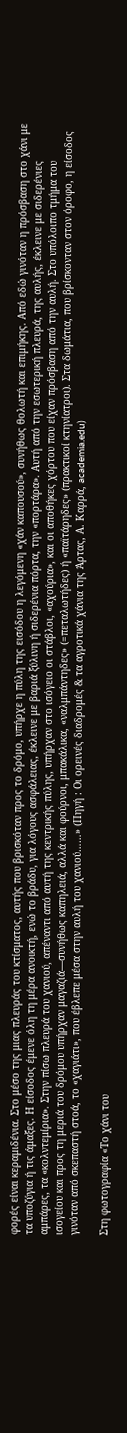φορές είναι κεραμιδένια. Στο μέσο της μιας πλευράς του κτίσματος, αυτής που βρισκόταν προς το δρόμο, υπήρχε η πύλη της εισόδου η λεγόμενη «χάν καπουσού», συνήθως θολωτή και επιμήκης. Από εδώ γινόταν η πρόσβαση στο χάνι με τα υποζύγια ή τις άμαξες. Η είσοδος έμενε όλη τη μέρα ανοικτή, ενώ το βράδυ, για λόγους ασφάλειας, έκλεινε με βαριά ξύλινη ή σιδερένια πόρτα, την «πορτάρα». Αυτή από την εσωτερική πλευρά, της αυλής, έκλεινε με σιδερένιες αμπάρες, τα «κολντεμίρια». Στην πίσω πλευρά του χανιού, απέναντι από αυτή της κεντρικής πύλης, υπήρχαν στο ισόγειο οι στάβλοι, «αχούρια», και οι αποθήκες χόρτου που είχαν πρόσβαση από την αυλή. Στο υπόλοιπο τμήμα του ισογείου και προς τη μεριά του δρόμου υπήρχαν μαγαζιά—συνήθως καπηλειά, αλλά και φούρνοι, μπακάλικα, «ναλμπάντηδες» (=πεταλωτήδες) ή «παϊτάρηδες» (πρακτικοί κτηνίατροι). Στα δωμάτια, που βρίσκονταν στον όροφο, η είσοδος γινόταν από σκεπαστή στοά, το «χαγιάτι», που έβλεπε μέσα στην αυλή του χανιού……» (Πηγή : Οι ορεινές διαδρομές & τα αγροτικά χάνια της Άρτας, Α. Καρρά, academia.edu)

Στη φωτογραφία «Το χάνι του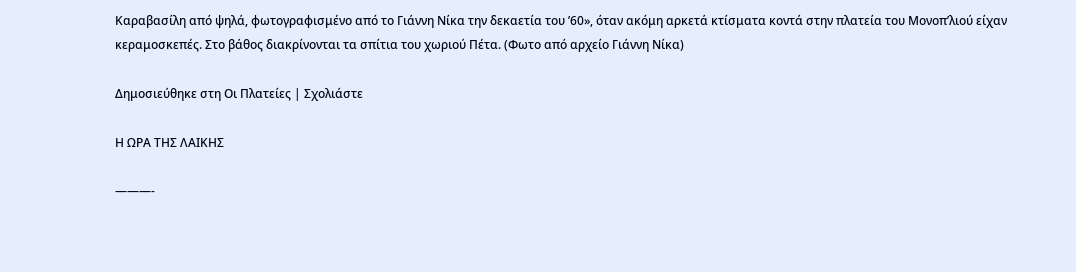Καραβασίλη από ψηλά, φωτογραφισμένο από το Γιάννη Νίκα την δεκαετία του ’60», όταν ακόμη αρκετά κτίσματα κοντά στην πλατεία του Μονοπ’λιού είχαν κεραμοσκεπές. Στο βάθος διακρίνονται τα σπίτια του χωριού Πέτα. (Φωτο από αρχείο Γιάννη Νίκα)

Δημοσιεύθηκε στη Οι Πλατείες | Σχολιάστε

Η ΩΡΑ ΤΗΣ ΛΑΙΚΗΣ

———-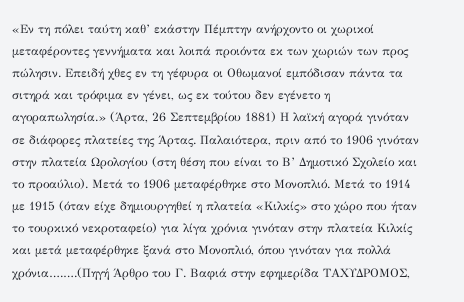«Εν τη πόλει ταύτη καθ’ εκάστην Πέμπτην ανήρχοντο οι χωρικοί μεταφέροντες γεννήματα και λοιπά προιόντα εκ των χωριών των προς πώλησιν. Επειδή χθες εν τη γέφυρα οι Οθωμανοί εμπόδισαν πάντα τα σιτηρά και τρόφιμα εν γένει, ως εκ τούτου δεν εγένετο η αγοραπωλησία.» (Άρτα, 26 Σεπτεμβρίου 1881) Η λαϊκή αγορά γινόταν σε διάφορες πλατείες της Άρτας. Παλαιότερα, πριν από το 1906 γινόταν στην πλατεία Ωρολογίου (στη θέση που είναι το Β’ Δημοτικό Σχολείο και το προαύλιο). Μετά το 1906 μεταφέρθηκε στο Μονοπλιό. Μετά το 1914 με 1915 (όταν είχε δημιουργηθεί η πλατεία «Κιλκίς» στο χώρο που ήταν το τουρκικό νεκροταφείο) για λίγα χρόνια γινόταν στην πλατεία Κιλκίς και μετά μεταφέρθηκε ξανά στο Μονοπλιό, όπου γινόταν για πολλά χρόνια….….(Πηγή Άρθρο του Γ. Βαφιά στην εφημερίδα ΤΑΧΥΔΡΟΜΟΣ,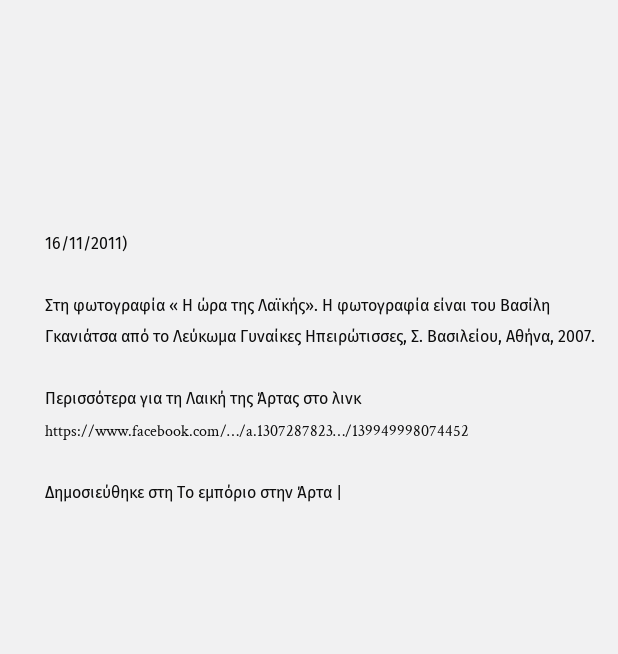16/11/2011)

Στη φωτογραφία « Η ώρα της Λαϊκής». Η φωτογραφία είναι του Βασίλη Γκανιάτσα από το Λεύκωμα Γυναίκες Ηπειρώτισσες, Σ. Βασιλείου, Αθήνα, 2007.

Περισσότερα για τη Λαική της Άρτας στο λινκ https://www.facebook.com/…/a.1307287823…/139949998074452

Δημοσιεύθηκε στη Το εμπόριο στην Άρτα |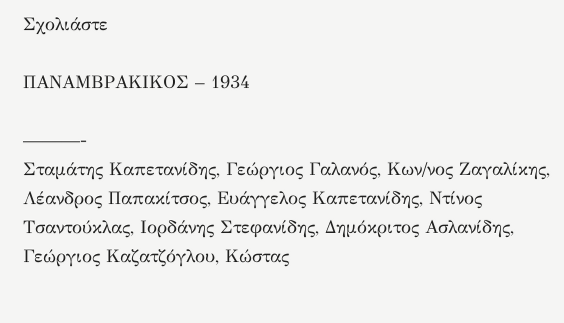Σχολιάστε

ΠΑΝΑΜΒΡΑΚΙΚΟΣ – 1934

———-
Σταμάτης Καπετανίδης, Γεώργιος Γαλανός, Κων/νος Ζαγαλίκης, Λέανδρος Παπακίτσος, Ευάγγελος Καπετανίδης, Ντίνος Τσαντούκλας, Ιορδάνης Στεφανίδης, Δημόκριτος Ασλανίδης, Γεώργιος Καζατζόγλου, Κώστας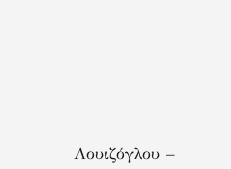Λουιζόγλου –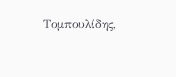Τομπουλίδης,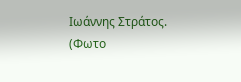Ιωάννης Στράτος.
(Φωτο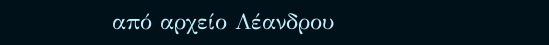από αρχείο Λέανδρου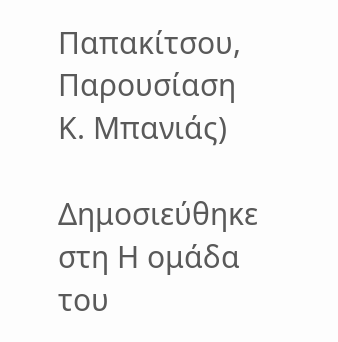Παπακίτσου, Παρουσίαση Κ. Μπανιάς)

Δημοσιεύθηκε στη Η ομάδα του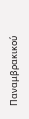Παναμβρακικού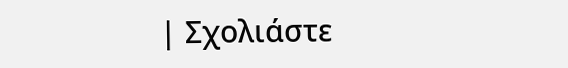| Σχολιάστε